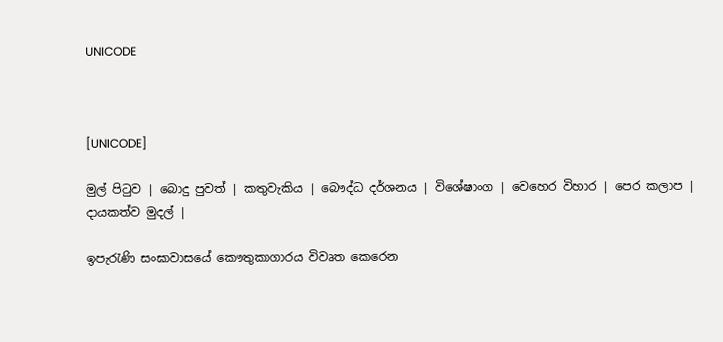UNICODE



[UNICODE]

මුල් පිටුව | බොදු පුවත් | කතුවැකිය | බෞද්ධ දර්ශනය | විශේෂාංග | වෙහෙර විහාර | පෙර කලාප | දායකත්ව මුදල් |

ඉපැරැණි සංඝාවාසයේ කෞතුකාගාරය විවෘත කෙරෙන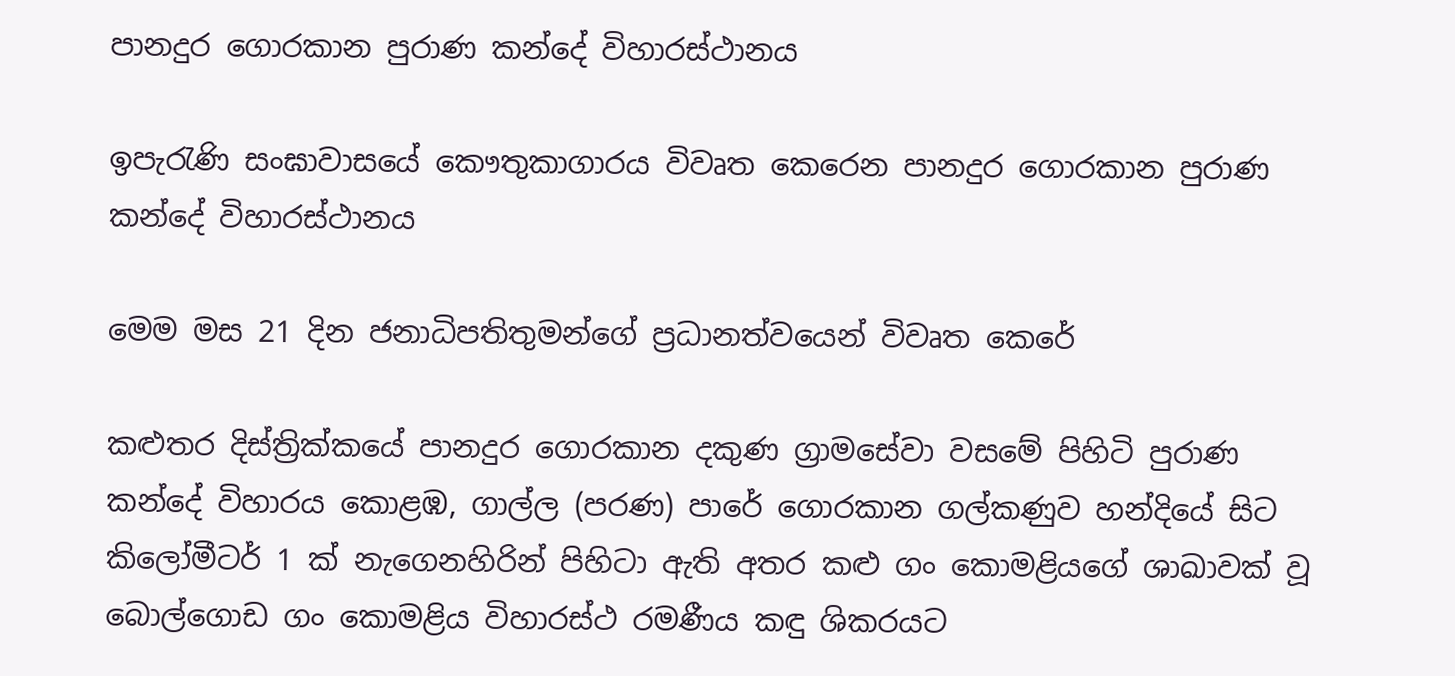පානදුර ගොරකාන පුරාණ කන්දේ විහාරස්ථානය

ඉපැරැණි සංඝාවාසයේ කෞතුකාගාරය විවෘත කෙරෙන පානදුර ගොරකාන පුරාණ කන්දේ විහාරස්ථානය

මෙම මස 21 දින ජනාධිපතිතුමන්ගේ ප්‍රධානත්වයෙන් විවෘත කෙරේ

කළුතර දිස්ත්‍රික්කයේ පානදුර ගොරකාන දකුණ ග්‍රාමසේවා වසමේ පිහිටි පුරාණ කන්දේ විහාරය කොළඹ, ගාල්ල (පරණ) පාරේ ගොරකාන ගල්කණුව හන්දියේ සිට කිලෝමීටර් 1 ක් නැගෙනහිරින් පිහිටා ඇති අතර කළු ගං කොමළියගේ ශාඛාවක් වූ බොල්ගොඩ ගං කොමළිය විහාරස්ථ රමණීය කඳු ශිකරයට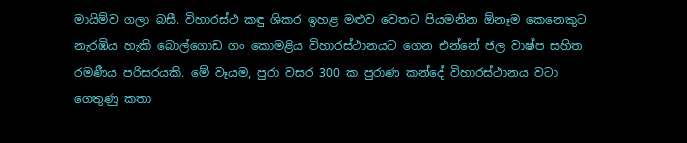මායිම්ව ගලා බසී. විහාරස්ථ කඳු ශිකර ඉහළ මළුව වෙතට පියමනින ඕනෑම කෙනෙකුට නැරඹිය හැකි බොල්ගොඩ ගං කොමළිය විහාරස්ථානයට ගෙන එන්නේ ජල වාෂ්ප සහිත රමණීය පරිසරයකි. මේ වෑයම, පුරා වසර 300 ක පුරාණ කන්දේ විහාරස්ථානය වටා ගෙතුණු කතා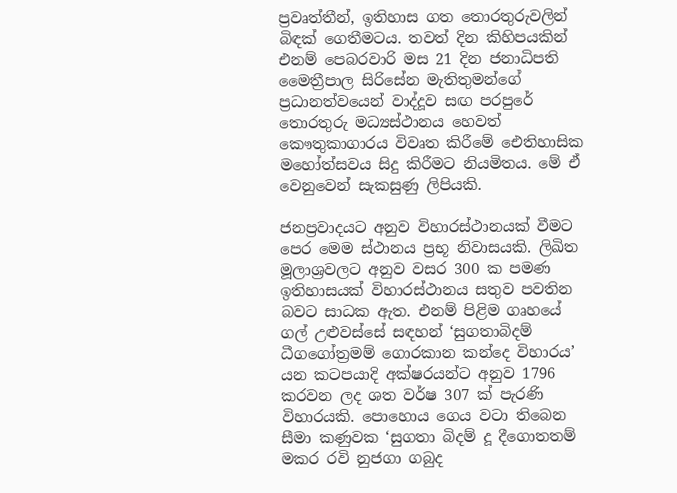ප්‍රවෘත්තීන්, ඉතිහාස ගත තොරතුරුවලින් බිඳක් ගෙතීමටය. තවත් දින කිහිපයකින් එනම් පෙබරවාරි මස 21 දින ජනාධිපති මෛත්‍රීපාල සිරිසේන මැතිතුමන්ගේ ප්‍රධානත්වයෙන් වාද්දූව සඟ පරපුරේ තොරතුරු මධ්‍යස්ථානය හෙවත් කෞතුකාගාරය විවෘත කිරීමේ ඓතිහාසික මහෝත්සවය සිදු කිරීමට නියමිතය. මේ ඒ වෙනුවෙන් සැකසුණු ලිපියකි.

ජනප්‍රවාදයට අනුව විහාරස්ථානයක් වීමට පෙර මෙම ස්ථානය ප්‍රභූ නිවාසයකි. ලිඛිත මූලාශ්‍රවලට අනුව වසර 300 ක පමණ ඉතිහාසයක් විහාරස්ථානය සතුව පවතින බවට සාධක ඇත. එනම් පිළිම ගෘහයේ ගල් උළුවස්සේ සඳහන් ‘සුගතාබිදම් ධීගගෝත්‍රමම් ගොරකාන කන්දෙ විහාරය’ යන කටපයාදි අක්ෂරයන්ට අනුව 1796 කරවන ලද ශත වර්ෂ 307 ක් පැරණි විහාරයකි. පොහොය ගෙය වටා තිබෙන සීමා කණුවක ‘සුගතා බිදම් දූ දීගොතතම් මකර රවි නුජගා ගබුද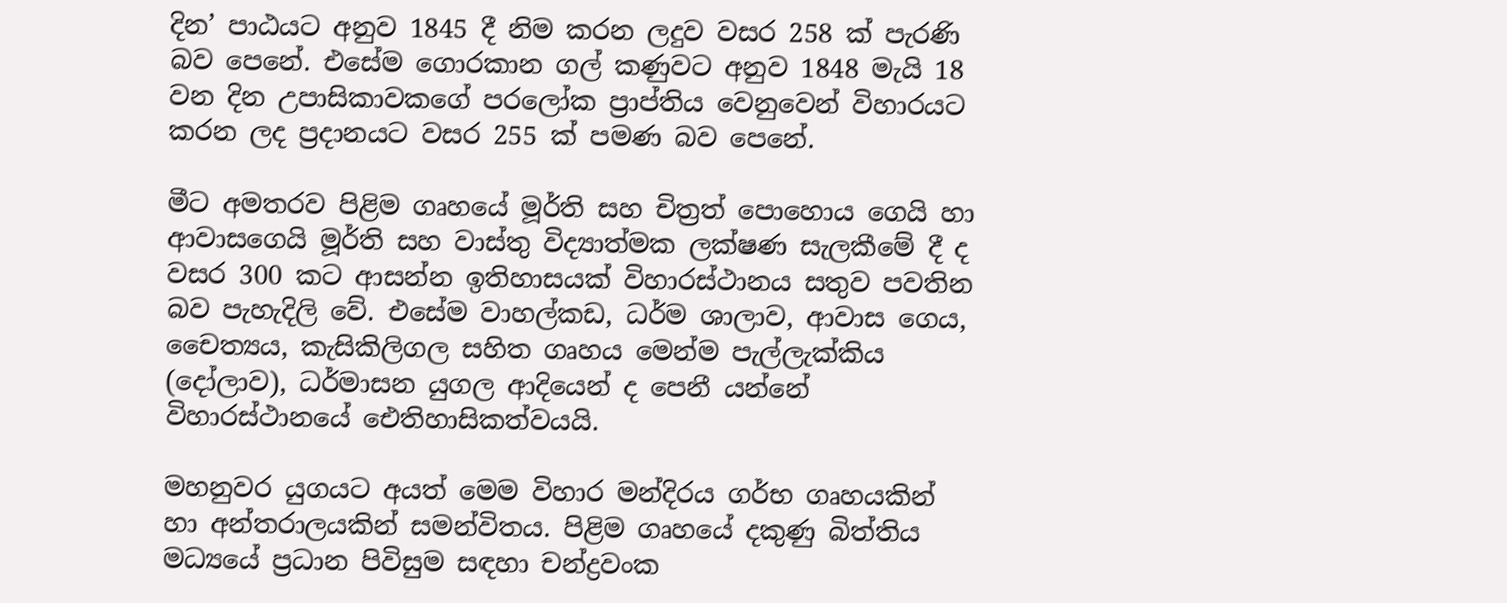දින’ පාඨයට අනුව 1845 දී නිම කරන ලදුව වසර 258 ක් පැරණි බව පෙනේ. එසේම ගොරකාන ගල් කණුවට අනුව 1848 මැයි 18 වන දින උපාසිකාවකගේ පරලෝක ප්‍රාප්තිය වෙනුවෙන් විහාරයට කරන ලද ප්‍රදානයට වසර 255 ක් පමණ බව පෙනේ.

මීට අමතරව පිළිම ගෘහයේ මූර්ති සහ චිත්‍රත් පොහොය ගෙයි හා ආවාසගෙයි මූර්ති සහ වාස්තු විද්‍යාත්මක ලක්ෂණ සැලකීමේ දී ද වසර 300 කට ආසන්න ඉතිහාසයක් විහාරස්ථානය සතුව පවතින බව පැහැදිලි වේ. එසේම වාහල්කඩ, ධර්ම ශාලාව, ආවාස ගෙය, චෛත්‍යය, කැසිකිලිගල සහිත ගෘහය මෙන්ම පැල්ලැක්කිය (දෝලාව), ධර්මාසන යුගල ආදියෙන් ද පෙනී යන්නේ විහාරස්ථානයේ ඓතිහාසිකත්වයයි.

මහනුවර යුගයට අයත් මෙම විහාර මන්දිරය ගර්භ ගෘහයකින් හා අන්තරාලයකින් සමන්විතය. පිළිම ගෘහයේ දකුණු බිත්තිය මධ්‍යයේ ප්‍රධාන පිවිසුම සඳහා චන්ද්‍රවංක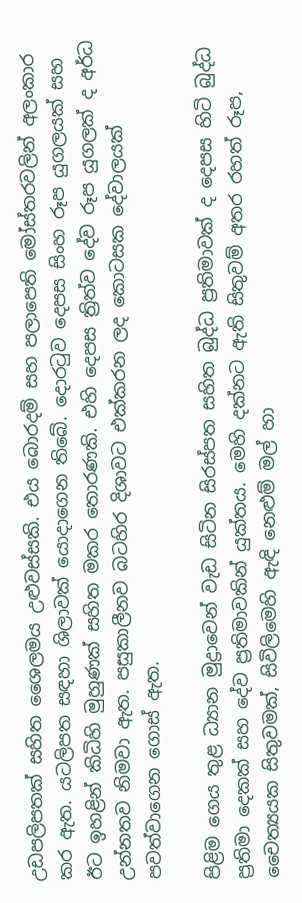උඩපලිපතක් සහිත ශෛලමය උළුවස්සකි. එය බොරදම් සහ පලාපෙති මෝස්තරවලින් අලංකාර කර ඇත. යටලිපත සඳහා ශිලාවක් යොදාගෙන තිබේ. දොරටුව දෙපස සිංහ රූප යුගලයක් සහ ඊට ඉහළින් කිධිහි මුහුණක් සහිත මකර තොරණකි. එහි දෙපස ත්‍රිත්ව දේව රූප යුගලක් ද අර්ධ උන්නතව නිමවා ඇත. පසුකාලීනව බටහිර දිශාවට එක්කරන ලද කොටසක දේවාලයක් පවත්වාගෙන ගොස් ඇත.

පිළිම ගෙය තුළ ධ්‍යාන මුද්‍රාවෙන් වැඩ සිටින සිරස්පත සහිත බුද්ධ ප්‍රතිමාවක් ද දෙපස හිටි බුද්ධ ප්‍රතිමා දෙකක් සහ දේව ප්‍රතිමාවකින් යුක්තය. මෙහි දක්නට ඇති සිතුවම් අතර රහත් රූප, චෛත්‍යයක සිතුවමක්, සිවිලිමෙහි ඇඳි නෙළුම් මල් හා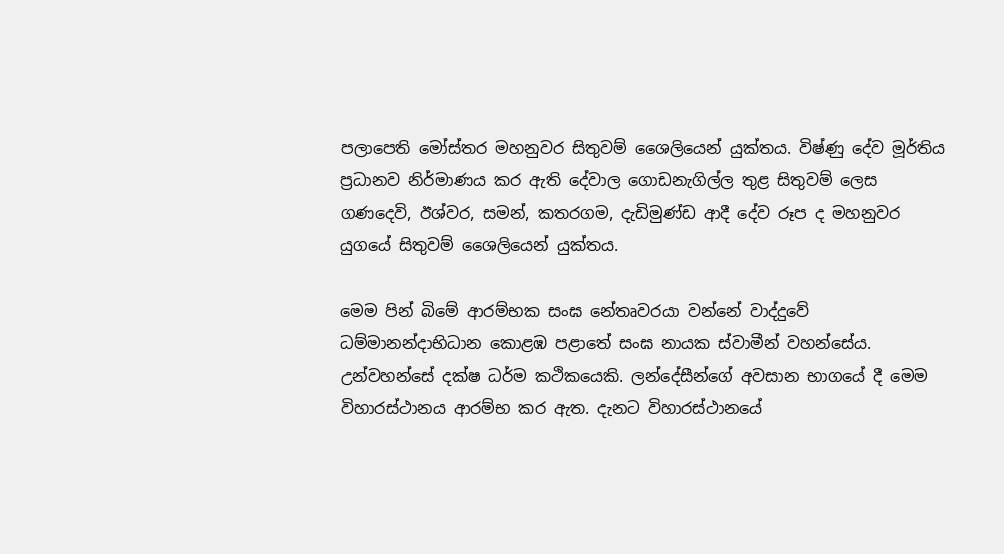පලාපෙති මෝස්තර මහනුවර සිතුවම් ශෛලියෙන් යුක්තය. විෂ්ණු දේව මූර්තිය ප්‍රධානව නිර්මාණය කර ඇති දේවාල ගොඩනැගිල්ල තුළ සිතුවම් ලෙස ගණදෙවි, ඊශ්වර, සමන්, කතරගම, දැඩිමුණ්ඩ ආදී දේව රූප ද මහනුවර යුගයේ සිතුවම් ශෛලියෙන් යුක්තය.

මෙම පින් බිමේ ආරම්භක සංඝ නේතෘවරයා වන්නේ වාද්දුවේ ධම්මානන්දාභිධාන කොළඹ පළාතේ සංඝ නායක ස්වාමීන් වහන්සේය. උන්වහන්සේ දක්ෂ ධර්ම කථිකයෙකි. ලන්දේසීන්ගේ අවසාන භාගයේ දී මෙම විහාරස්ථානය ආරම්භ කර ඇත. දැනට විහාරස්ථානයේ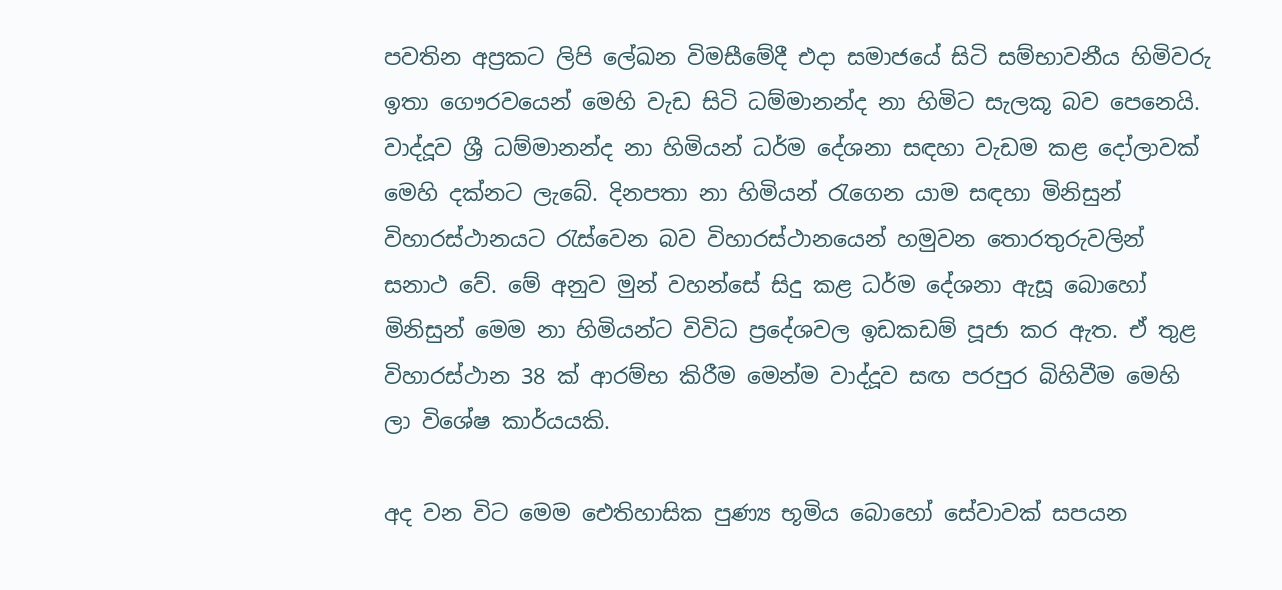පවතින අප්‍රකට ලිපි ලේඛන විමසීමේදී එදා සමාජයේ සිටි සම්භාවනීය හිමිවරු ඉතා ගෞරවයෙන් මෙහි වැඩ සිටි ධම්මානන්ද නා හිමිට සැලකූ බව පෙනෙයි. වාද්දූව ශ්‍රී ධම්මානන්ද නා හිමියන් ධර්ම දේශනා සඳහා වැඩම කළ දෝලාවක් මෙහි දක්නට ලැබේ. දිනපතා නා හිමියන් රැගෙන යාම සඳහා මිනිසුන් විහාරස්ථානයට රැස්වෙන බව විහාරස්ථානයෙන් හමුවන තොරතුරුවලින් සනාථ වේ. මේ අනුව මුන් වහන්සේ සිදු කළ ධර්ම දේශනා ඇසූ බොහෝ මිනිසුන් මෙම නා හිමියන්ට විවිධ ප්‍රදේශවල ඉඩකඩම් පූජා කර ඇත. ඒ තුළ විහාරස්ථාන 38 ක් ආරම්භ කිරීම මෙන්ම වාද්දූව සඟ පරපුර බිහිවීම මෙහි ලා විශේෂ කාර්යයකි.

අද වන විට මෙම ඓතිහාසික පුණ්‍ය භූමිය බොහෝ සේවාවක් සපයන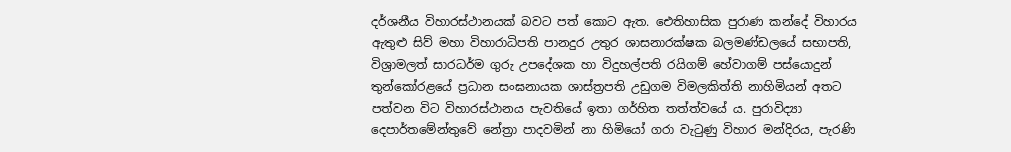දර්ශනීය විහාරස්ථානයක් බවට පත් කොට ඇත. ඓතිහාසික පුරාණ කන්දේ විහාරය ඇතුළු සිව් මහා විහාරාධිපති පානදුර උතුර ශාසනාරක්ෂක බලමණ්ඩලයේ සභාපති, විශ්‍රාමලත් සාරධර්ම ගුරු උපදේශක හා විදුහල්පති රයිගම් හේවාගම් පස්යොදුන් තුන්කෝරළයේ ප්‍රධාන සංඝනායක ශාස්ත්‍රපති උඩුගම විමලකිත්ති නාහිමියන් අතට පත්වන විට විහාරස්ථානය පැවතියේ ඉතා ගර්හිත තත්ත්වයේ ය. පුරාවිද්‍යා දෙපාර්තමේන්තුවේ නේත්‍රා පාදවමින් නා හිමියෝ ගරා වැටුණු විහාර මන්දිරය, පැරණි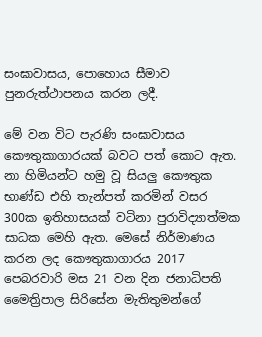සංඝාවාසය, පොහොය සීමාව පුනරුත්ථාපනය කරන ලදී.

මේ වන විට පැරණි සංඝාවාසය කෞතුකාගාරයක් බවට පත් කොට ඇත. නා හිමියන්ට හමු වූ සියලු කෞතුක භාණ්ඩ එහි තැන්පත් කරමින් වසර 300ක ඉතිහාසයක් වටිනා පුරාවිද්‍යාත්මක සාධක මෙහි ඇත. මෙසේ නිර්මාණය කරන ලද කෞතුකාගාරය 2017 පෙබරවාරි මස 21 වන දින ජනාධිපති මෛත්‍රිපාල සිරිසේන මැතිතුමන්ගේ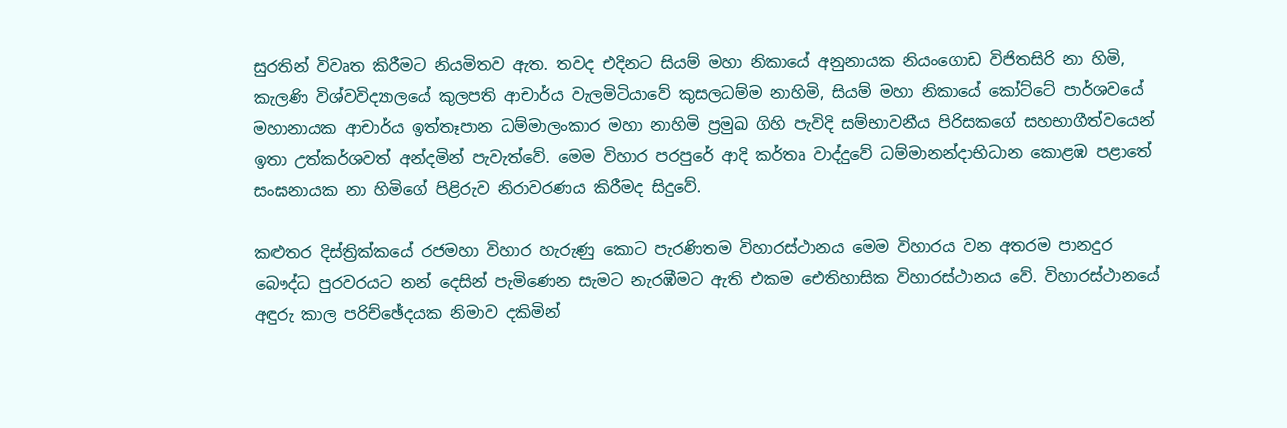සුරතින් විවෘත කිරීමට නියමිතව ඇත. තවද එදිනට සියම් මහා නිකායේ අනුනායක නියංගොඩ විජිතසිරි නා හිමි, කැලණි විශ්වවිද්‍යාලයේ කුලපති ආචාර්ය වැලමිටියාවේ කුසලධම්ම නාහිමි, සියම් මහා නිකායේ කෝට්ටේ පාර්ශවයේ මහානායක ආචාර්ය ඉත්තෑපාන ධම්මාලංකාර මහා නාහිමි ප්‍රමුඛ ගිහි පැවිදි සම්භාවනීය පිරිසකගේ සහභාගීත්වයෙන් ඉතා උත්කර්ශවත් අන්දමින් පැවැත්වේ. මෙම විහාර පරපුරේ ආදි කර්තෘ වාද්දුවේ ධම්මානන්දාභිධාන කොළඹ පළාතේ සංඝනායක නා හිමිගේ පිළිරුව නිරාවරණය කිරීමද සිදුවේ.

කළුතර දිස්ත්‍රික්කයේ රජමහා විහාර හැරුණු කොට පැරණිතම විහාරස්ථානය මෙම විහාරය වන අතරම පානදුර බෞද්ධ පුරවරයට නන් දෙසින් පැමිණෙන සැමට නැරඹීමට ඇති එකම ඓතිහාසික විහාරස්ථානය වේ. විහාරස්ථානයේ අඳුරු කාල පරිච්ඡේදයක නිමාව දකිමින්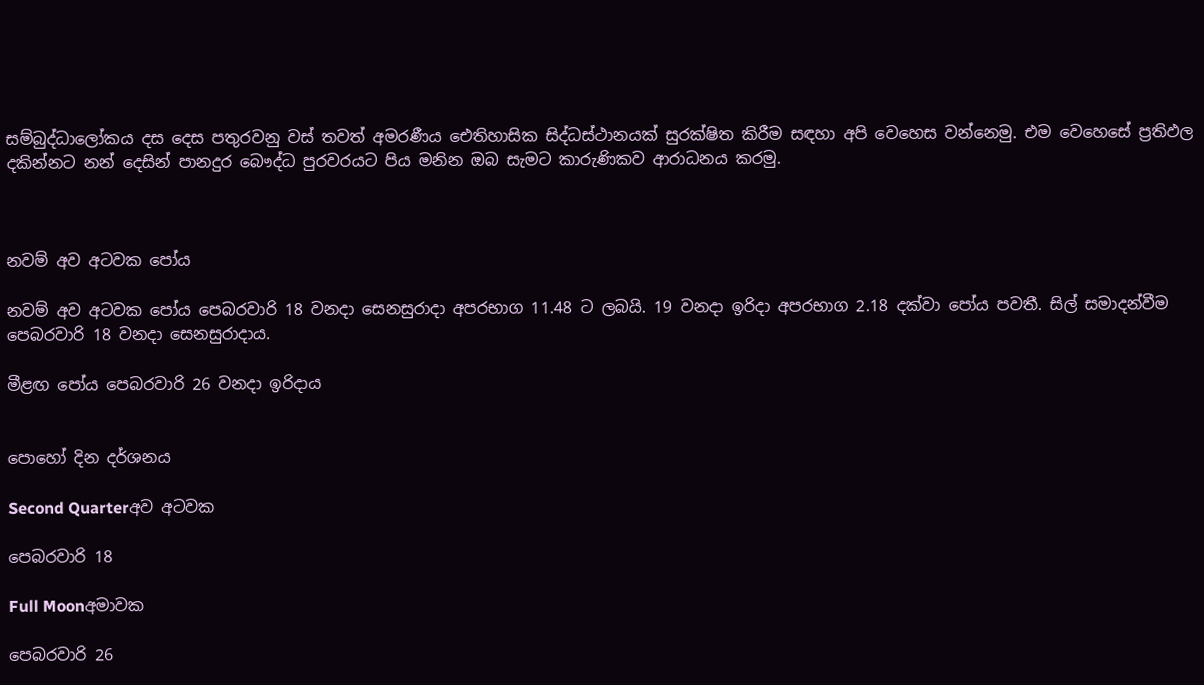සම්බුද්ධාලෝකය දස දෙස පතුරවනු වස් තවත් අමරණීය ඓතිහාසික සිද්ධස්ථානයක් සුරක්ෂිත කිරීම සඳහා අපි වෙහෙස වන්නෙමු. එම වෙහෙසේ ප්‍රතිඵල දකින්නට නන් දෙසින් පානදුර බෞද්ධ පුරවරයට පිය මනින ඔබ සැමට කාරුණිකව ආරාධනය කරමු.



නවම් අව අටවක පෝය

නවම් අව අටවක පෝය පෙබරවාරි 18 වනදා සෙනසුරාදා අපරභාග 11.48 ට ලබයි. 19 වනදා ඉරිදා අපරභාග 2.18 දක්වා පෝය පවතී. සිල් සමාදන්වීම පෙබරවාරි 18 වනදා සෙනසුරාදාය.

මීළඟ පෝය පෙබරවාරි 26 වනදා ඉරිදාය


පොහෝ දින දර්ශනය

Second Quarterඅව අටවක

පෙබරවාරි 18

Full Moonඅමාවක

පෙබරවාරි 26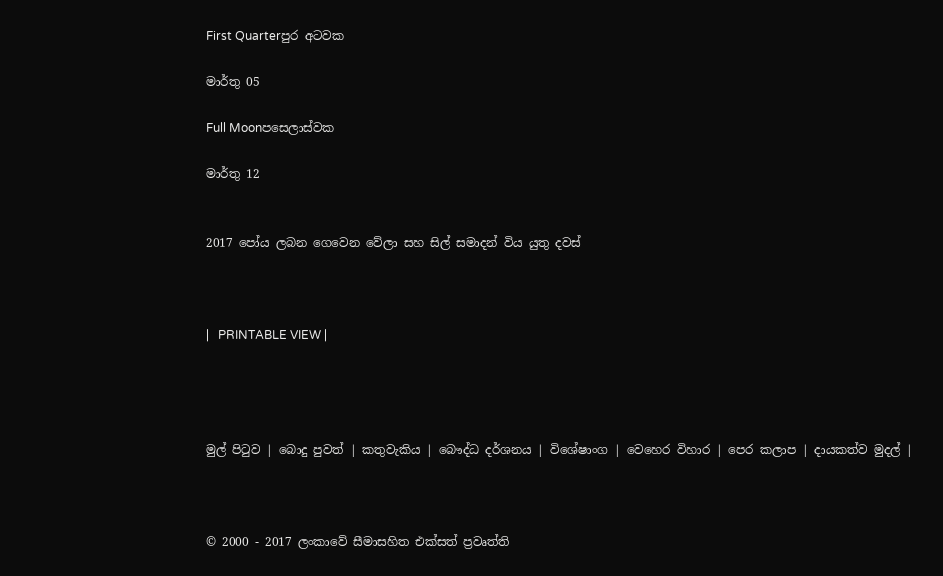First Quarterපුර අටවක

මාර්තු 05

Full Moonපසෙලාස්වක

මාර්තු 12


2017 පෝය ලබන ගෙවෙන වේලා සහ සිල් සමාදන් විය යුතු දවස්



|   PRINTABLE VIEW |




මුල් පිටුව | බොදු පුවත් | කතුවැකිය | බෞද්ධ දර්ශනය | විශේෂාංග | වෙහෙර විහාර | පෙර කලාප | දායකත්ව මුදල් |



© 2000 - 2017 ලංකාවේ සීමාසහිත එක්සත් ප්‍රවෘත්ති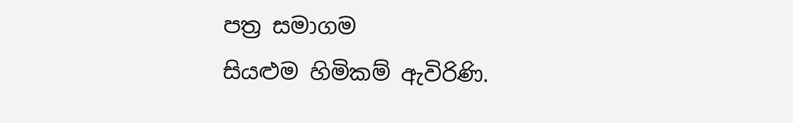පත්‍ර සමාගම
සියළුම හිමිකම් ඇවිරිණි.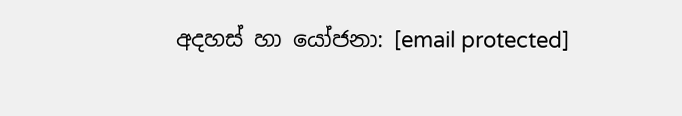අදහස් හා යෝජනා: [email protected]